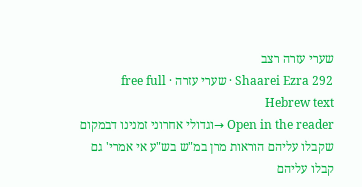שערי עזרה רצב
Shaarei Ezra 292 · שערי עזרה · free full Hebrew text
Open in the reader →וגדולי אחרוני זמנינו דבמקום שקבלו עליהם הוראות מרן במ"ש בש"ע אי אמרי' גם קבלו עליהם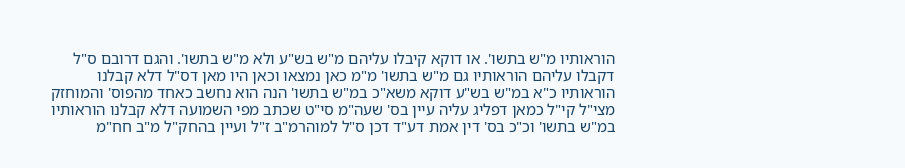הוראותיו מ"ש בתשו'. או דוקא קיבלו עליהם מ"ש בש"ע ולא מ"ש בתשו'. והגם דרובם ס"ל דקבלו עליהם הוראותיו גם מ"ש בתשו' מ"מ כאן נמצאו וכאן היו מאן דס"ל דלא קבלנו הוראותיו כ"א במ"ש בש"ע דוקא משא"כ במ"ש בתשו' הנה הוא נחשב כאחד מהפוס' והמוחזק מצי"ל קי"ל כמאן דפליג עליה עיין בס' שעה"מ סי"ט שכתב מפי השמועה דלא קבלנו הוראותיו במ"ש בתשו' וכ"כ בס' דין אמת דע"ד דכן ס"ל למוהרמ"ב ז"ל ועיין בהחק"ל מ"ב חח"מ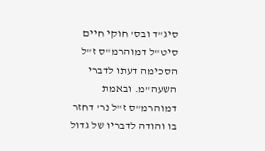סיג"ד ובס' חוקי חיים סיט"ל דמוהרמ"ס ז"ל הסכימה דעתו לדברי השעה"מ. ובאמת דמוהרמ"ס ז"ל נר' דחזר בו והודה לדבריו של גדול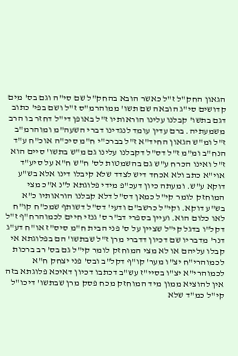הגאון החק"ל ז"ל כאשר הובא בהחק"ל שם סי"ה וגם בס' מים קדושים סי"ג הובאה שם תשו' ממוהרמ"ס ז"ל ושם בפי' כתוב דגם בתשו' קבלנו עלינו הוראותיו ז"ל באופן די"ל דחזר בו הרב משמעתיה. ברם עדין עומד לנגדינו דברי השעה"מ ומוהרמ"ב ז"ל ומ"ש הגאון החיד"א ז"ל בברכ"י ח"מ סיכ"ה אוכ"ח ע"ד הנח"ב ומ"מ ז"ל דס"ל דקבלנו עלינו גם מ"ש בתשו' סיים הוא ז"ל ואינו הכרח ע"ש גם בהשמטות לס' ח"ש ח"א על סיע"ד אוי"א כתב ולא אכחד דיש לצדד שלא קיבלו דינו אלא בש"ע דוקא ע"ש. ומעתה כיון דעכ"פ מידי פלוגתא ל"נ א"כ מצי המוחזק לומר קי"ל כמאן דס"ל דלא קבלנו הוראותיו כ"א בש"ע דוקא. וקי"ל כרשב"ם ודעי' דס"ל דשותף שמכ"ח קו"ח לאו כלום הוא. ועיין בספרי דב"ר ס' גנזי חיים לכמוהרח"ף ז"ל דקל"ו בדגל קי"ל שציין על ס' פני הבית ח"מ סיס"ז או"ח דע"ג דנר' מדבריו שם דכיון דדברי מרן ז"ל שבתשו' הם בפלוגתא אי קבלו עליהם או לא מצי המוחזק לומר קי"ל גם בס' רב ברכות לכמוהרי"ח יצ"ו מער' קו"ף דקל"ב ובס' פני יצחק ח"א לכמוהרי"א יצ"ו בסיי"ז עש"ב דכתבו דכיון דאיכא פלוגתא בזה אין להוציא ממון מיד המוחזק מכח פסק מרן שבתשו' דיכו"ל קי"ל כמ"ד שלא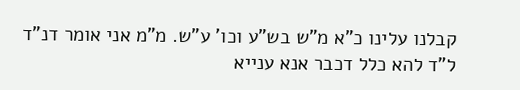קבלנו עלינו כ"א מ"ש בש"ע וכו' ע"ש. מ"מ אני אומר דנ"ד ל"ד להא כלל דכבר אנא ענייא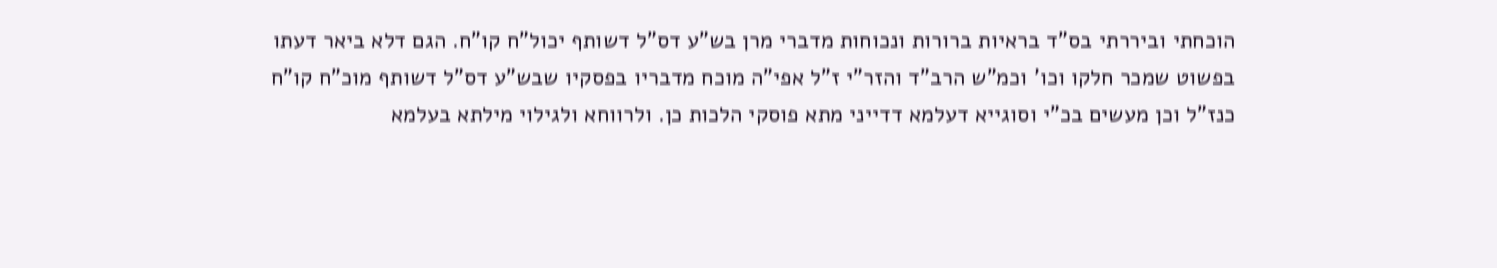הוכחתי וביררתי בס"ד בראיות ברורות ונכוחות מדברי מרן בש"ע דס"ל דשותף יכול"ח קו"ח. הגם דלא ביאר דעתו בפשוט שמכר חלקו וכו' וכמ"ש הרב"ד והזר"י ז"ל אפי"ה מוכח מדבריו בפסקיו שבש"ע דס"ל דשותף מוכ"ח קו"ח כנז"ל וכן מעשים בכ"י וסוגייא דעלמא דדייני מתא פוסקי הלכות כן. ולרווחא ולגילוי מילתא בעלמא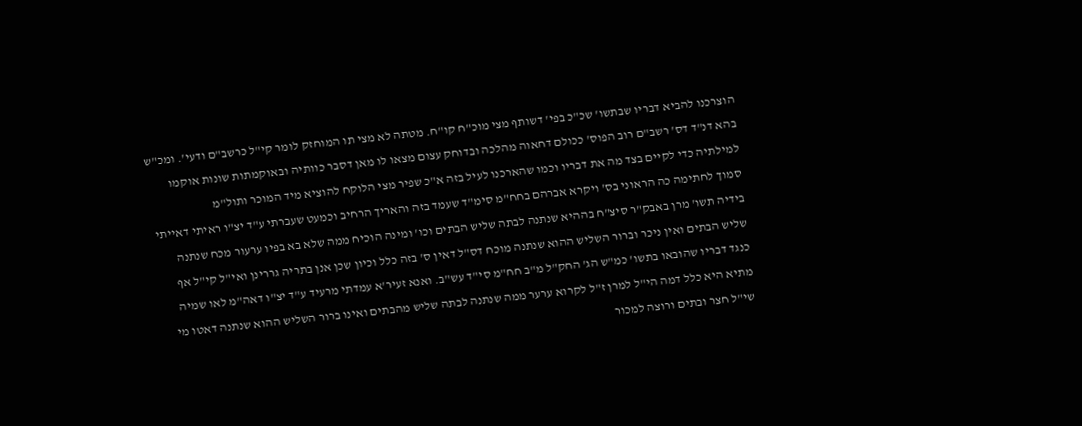הוצרכנו להביא דבריו שבתשו' שכ"כ בפי' דשותף מצי מוכ"ח קו"ח. מטתה לא מצי תו המוחזק לומר קי"ל כרשב"ם ודעי'. ומכ"ש בהא דנ"ד דס' רשב"ם רוב הפוס' ככולם דחאוה מהלכה ובדוחק עצום מצאו לו מאן דסבר כוותיה ובאוקמתות שונות אוקמו למילתיה כדי לקיים בצד מה את דבריו וכמו שהארכנו לעיל בזה א"כ שפיר מצי הלוקח להוציא מיד המוכר ותול"מ
סמוך לחתימה כה הראוני בס' ויקרא אברהם בחח"מ סימ"ד שעמד בזה והאריך הרחיב וכמעט שעברתי ע"ד יצ"ו ראיתי דאייתי בידיה תשו' מרן באבק"ר סיצ"ח בההיא שנתנה לבתה שליש הבתים וכו' ומינה הוכיח ממה שלא בא בפיו ערעור מכח שנתנה שליש הבתים ואין ניכר וברור השליש ההוא שנתנה מוכח דס"ל דאין ס' בזה כלל וכיון שכן אנן בתריה גררינן ואי"ל קי"ל אף כנגד דבריו שהובאו בתשו' כמ"ש הג' החק"ל מ"ב חח"מ סי"ד עש"ב. ואנא זעיר'א עמדתי מרעיד ע"ד יצ"ו דאה"מ לאו שמיה מתיא היא כלל דמה הי"ל למרן ז"ל לקרוא ערער ממה שנתנה לבתה שליש מהבתים ואינו ברור השליש ההוא שנתנה דאטו מי שי"ל חצר ובתים ורוצה למכור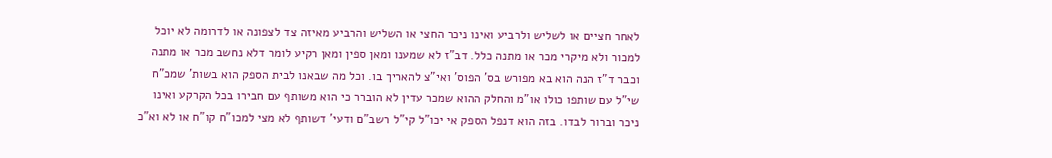לאחר חציים או לשליש ולרביע ואינו ניכר החצי או השליש והרביע מאיזה צד לצפונה או לדרומה לא יוכל למכור ולא מיקרי מכר או מתנה כלל. דב"ז לא שמענו ומאן ספין ומאן רקיע לומר דלא נחשב מכר או מתנה וכבר ד"ז הנה הוא בא מפורש בס' הפוס' ואי"צ להאריך בו. וכל מה שבאנו לבית הספק הוא בשות' שמכ"ח שי"ל עם שותפו כולו או"מ והחלק ההוא שמכר עדין לא הוברר כי הוא משותף עם חבירו בכל הקרקע ואינו ניכר וברור לבדו. בזה הוא דנפל הספק אי יכו"ל קי"ל רשב"ם ודעי' דשותף לא מצי למכו"ח קו"ח או לא וא"כ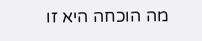מה הוכחה היא זו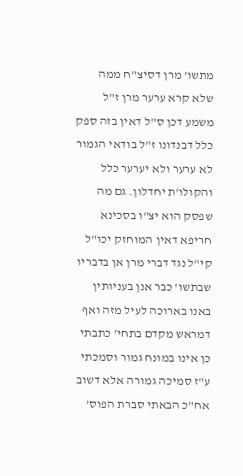מתשו' מרן דסיצ"ח ממה שלא קרא ערער מרן ז"ל משמע דכן ס"ל דאין בזה ספק כלל דבנדונו ז"ל בודאי הגמור לא ערער ולא יערער כלל והקולו'ת יחדלון. גם מה שפסק הוא יצ"ו בסכינא חריפא דאין המוחזק יכו"ל קי"ל נגד דברי מרן אן בדבריו שבתשו' כבר אנן בעניותין באנו בארוכה לעיל מזה ואף דמראש מקדם בתחי' כתבתי כן אינו במונח גמור וסמכתי ע"ז סמיכה גמורה אלא דשוב אח"כ הבאתי סברת הפוס'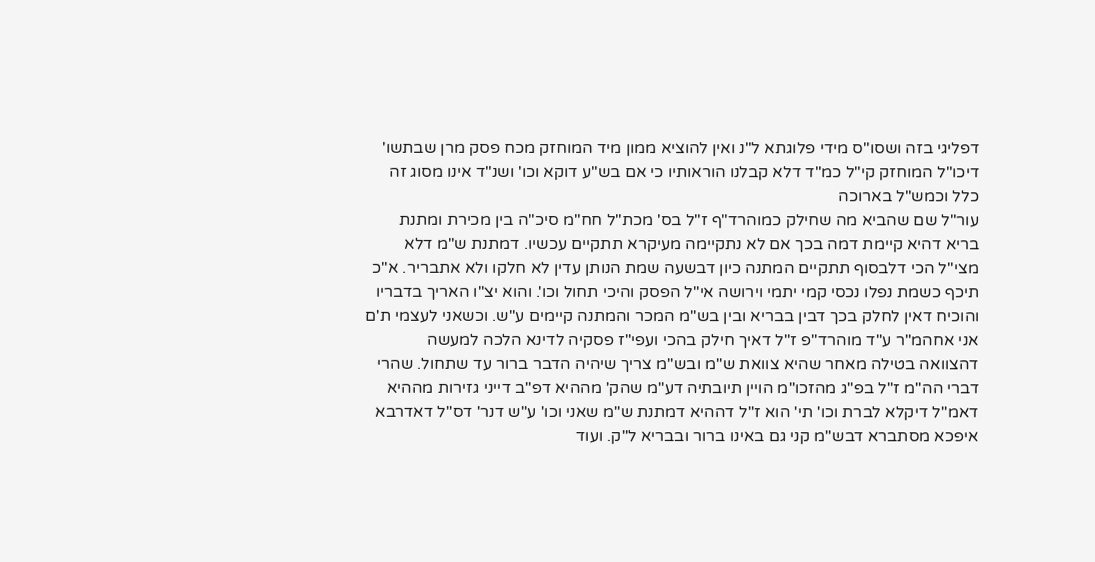דפליגי בזה ושסו"ס מידי פלוגתא ל"נ ואין להוציא ממון מיד המוחזק מכח פסק מרן שבתשו' דיכו"ל המוחזק קי"ל כמ"ד דלא קבלנו הוראותיו כי אם בש"ע דוקא וכו' ושנ"ד אינו מסוג זה כלל וכמש"ל בארוכה
עור"ל שם שהביא מה שחילק כמוהרד"ף ז"ל בס' מכת"ל חח"מ סיכ"ה בין מכירת ומתנת בריא דהיא קיימת דמה בכך אם לא נתקיימה מעיקרא תתקיים עכשיו. דמתנת ש"מ דלא מצי"ל הכי דלבסוף תתקיים המתנה כיון דבשעה שמת הנותן עדין לא חלקו ולא אתבריר. א"כ תיכף כשמת נפלו נכסי קמי יתמי וירושה אי"ל הפסק והיכי תחול וכו'. והוא יצ"ו האריך בדבריו והוכיח דאין לחלק בכך דבין בבריא ובין בש"מ המכר והמתנה קיימים ע"ש. וכשאני לעצמי ת'ם אני אחהמ"ר ע"ד מוהרד"פ ז"ל דאיך חילק בהכי ועפי"ז פסקיה לדינא הלכה למעשה דהצוואה בטילה מאחר שהיא צוואת ש"מ ובש"מ צריך שיהיה הדבר ברור עד שתחול. שהרי דברי הה"מ ז"ל בפ"ג מהזכו"מ הויין תיובתיה דע"מ שהק' מההיא דפ"ב דייני גזירות מההיא דאמ"ל דיקלא לברת וכו' תי' הוא ז"ל דההיא דמתנת ש"מ שאני וכו' ע"ש דנר' דס"ל דאדרבא איפכא מסתברא דבש"מ קני גם באינו ברור ובבריא ל"ק. ועוד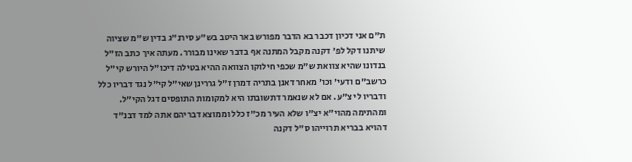ת"ם אני דכיון דכבר בא הדבר מפורש באר היטב בש"ע סירנ"ג בדין ש"מ שציוה שיתנו דקל לפ' דקנה מקבל המתנה אף בדבר שאינו מבורר. מעתה איך כתב הז"ל בנדונו שהיא צוואת ש"מ שכפי חילוקו הצוואה ההיא בטילה דיכו"ל היורש קי"ל כרשב"ם ודעי' וכו' מאחר דאנן בתריה דמרן ז"ל גררינן שאי"ל קי"ל נגד דבריו כלל ודבריו לי צ"ע. אם לא שנאמר דתשובתו היא למקומות התופסים דגל הקי"ל. ומהתימה מהוי"א יצ"ו שלא העיר מכ"ז כלל וממוצא דבריהם אתה למד דבנ"ד דהויא בבריא תרוייהו ס"ל דקנה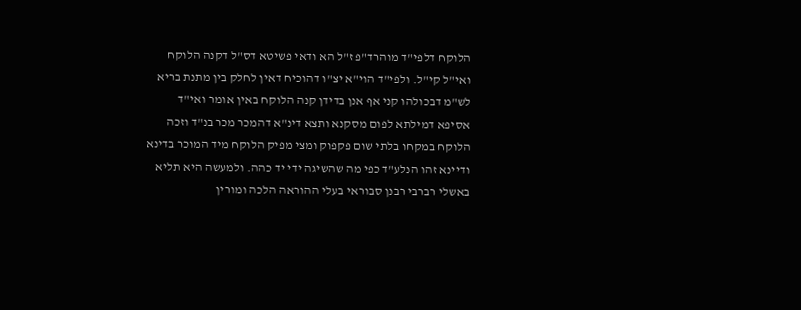הלוקח דלפי"ד מוהרד"פ ז"ל הא ודאי פשיטא דס"ל דקנה הלוקח ואי"ל קי"ל. ולפי"ד הוי"א יצ"ו דהוכיח דאין לחלק בין מתנת בריא לש"מ דבכולהו קני אף אנן בדידן קנה הלוקח באין אומר ואי"ד
אסיפא דמילתא לפום מסקנא ותצא דינ"א דהמכר מכר בנ"ד וזכה הלוקח במקחו בלתי שום פקפוק ומצי מפיק הלוקח מיד המוכר בדינא ודיינא זהו הנלע"ד כפי מה שהשיגה ידי יד כהה. ולמעשה היא תליא באשלי רברבי רבנן סבוראי בעלי ההוראה הלכה ומורין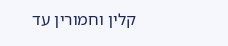קלין וחמורין עד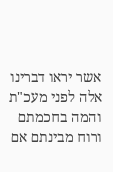אשר יראו דברינו אלה לפני מעכ"ת והמה בחכמתם ורוח מבינתם אם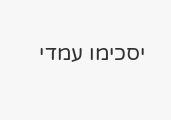יסכימו עמדי